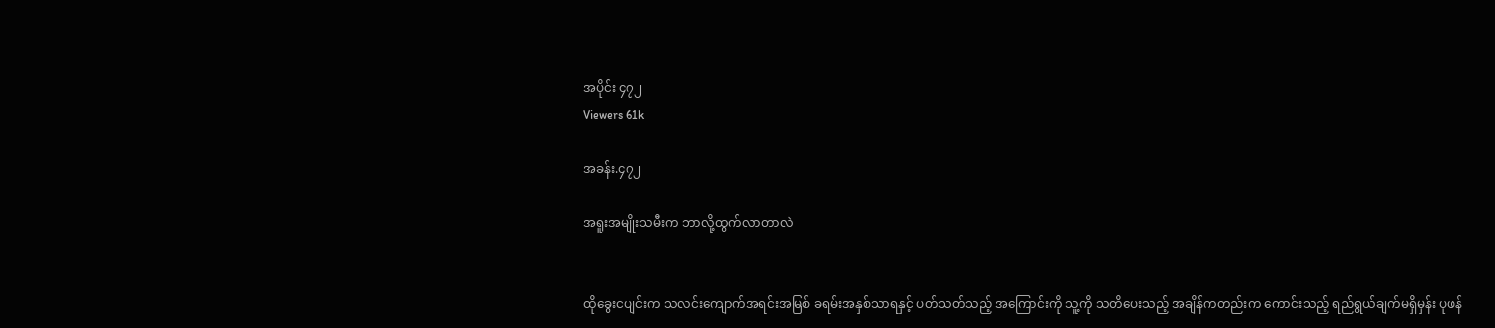အပိုင်း ၄၇၂
Viewers 61k

အခန်း.၄၇၂

အရူးအမျိုးသမီးက ဘာလို့ထွက်လာတာလဲ


ထိုခွေးငပျင်းက သလင်းကျောက်အရင်းအမြစ် ခရမ်းအနှစ်သာရနှင့် ပတ်သတ်သည့် အကြောင်းကို သူ့ကို သတိပေးသည့် အချိန်ကတည်းက ကောင်းသည့် ရည်ရွယ်ချက်မရှိမှန်း ပုဖန်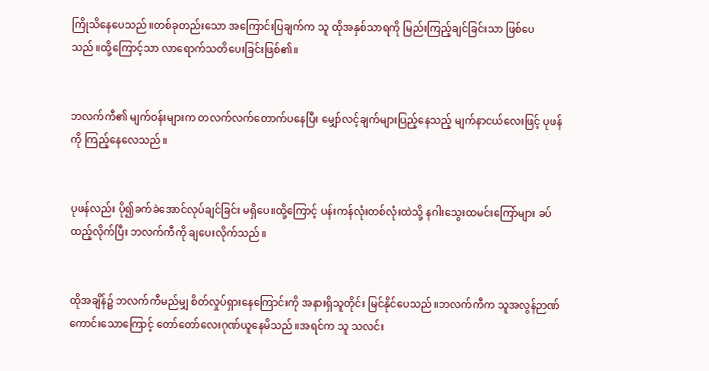ကြိုသိနေပေသည်။တစ်ခုတည်းသော အကြောင်းပြချက်က သူ ထိုအနှစ်သာရကို မြည်းကြည့်ချင်ခြင်းသာ ဖြစ်ပေသည်။ထို့ကြောင့်သာ လာရောက်သတိပေးခြင်းဖြစ်၏။


ဘလက်ကီ၏ မျက်ဝန်းများက တလက်လက်တောက်ပနေပြီး မျှော်လင့်ချက်များပြည့်နေသည့် မျက်နာငယ်လေးဖြင့် ပုဖန်ကို ကြည့်နေလေသည်။


ပုဖန်လည်း ပို၍ခက်ခဲအောင်လုပ်ချင်ခြင်း မရှိပေ။ထို့ကြောင့် ပန်းကန်လုံးတစ်လုံးထဲသို့ နဂါးသွေးထမင်းကြော်များ ခပ်ထည့်လိုက်ပြီး ဘလက်ကီကို ချပေးလိုက်သည်။


ထိုအချိန်၌ ဘလက်ကီမည်မျှ စိတ်လှုပ်ရှားနေကြောင်းကို အနားရှိသူတိုင်း မြင်နိုင်ပေသည်။ဘလက်ကီက သူအလွန်ဉာဏ်ကောင်းသောကြောင့် တော်တော်လေးဂုဏ်ယူနေမိသည်။အရင်က သူ သလင်း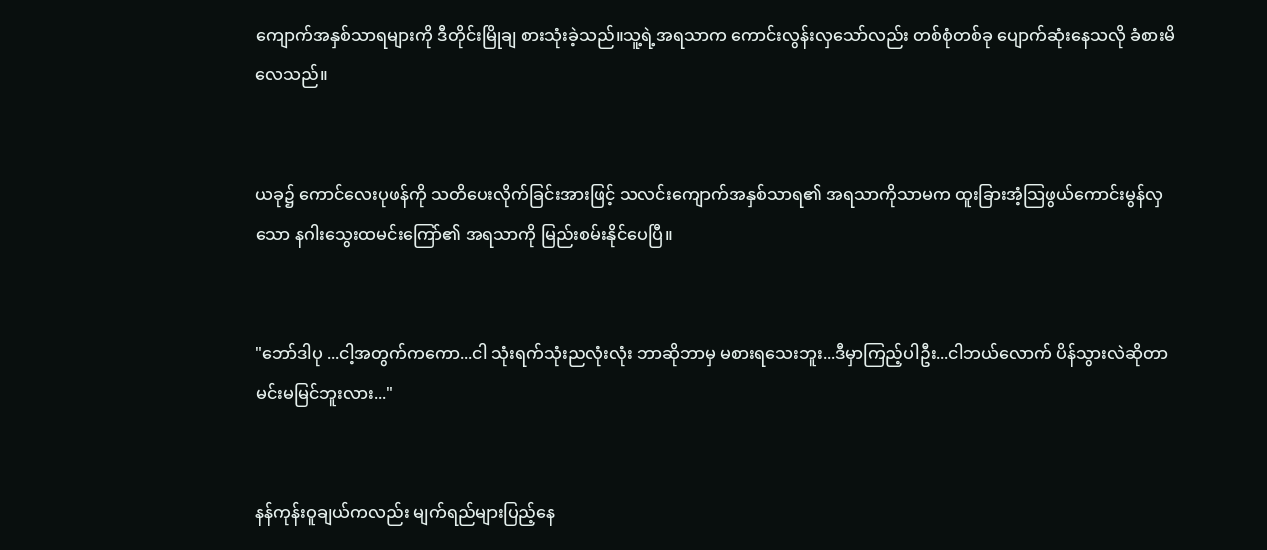ကျောက်အနှစ်သာရများကို ဒီတိုင်းမြိုချ စားသုံးခဲ့သည်။သူ့ရဲ့အရသာက ကောင်းလွန်းလှသော်လည်း တစ်စုံတစ်ခု ပျောက်ဆုံးနေသလို ခံစားမိလေသည်။


ယခု၌ ကောင်လေးပုဖန်ကို သတိပေးလိုက်ခြင်းအားဖြင့် သလင်းကျောက်အနှစ်သာရ၏ အရသာကိုသာမက ထူးခြားအံ့သြဖွယ်ကောင်းမွန်လှသော နဂါးသွေးထမင်းကြော်၏ အရသာကို မြည်းစမ်းနိုင်ပေပြီ။


"ဘော်ဒါပု ...ငါ့အတွက်ကကော...ငါ သုံးရက်သုံးညလုံးလုံး ဘာဆိုဘာမှ မစားရသေးဘူး...ဒီမှာကြည့်ပါဦး...ငါဘယ်လောက် ပိန်သွားလဲဆိုတာ မင်းမမြင်ဘူးလား..."


နန်ကုန်းဝူချယ်ကလည်း မျက်ရည်များပြည့်နေ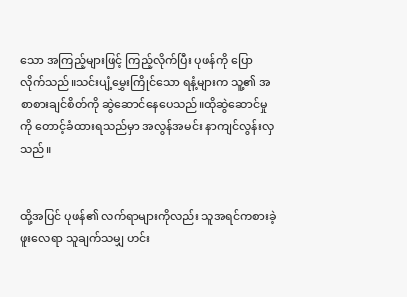သော အကြည့်များဖြင့် ကြည့်လိုက်ပြီး ပုဖန်ကို ပြောလိုက်သည်။သင်းပျံ့မွှေးကြိုင်သော ရနံ့များက သူ့၏ အစာစားချင်စိတ်ကို ဆွဲဆောင်နေပေသည်။ထိုဆွဲဆောင်မှုကို တောင့်ခံထားရသည်မှာ အလွန်အမင်း နာကျင်လွန်းလှသည်။


ထို့အပြင် ပုဖန်၏ လက်ရာများကိုလည်း သူအရင်ကစားခဲ့ဖူးလေရာ သူချက်သမျှ ဟင်း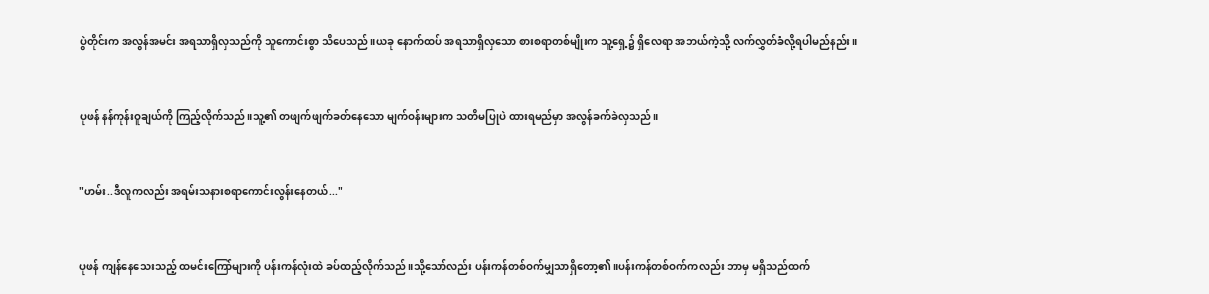ပွဲတိုင်းက အလွန်အမင်း အရသာရှိလှသည်ကို သူကောင်းစွာ သိပေသည်။ယခု နောက်ထပ် အရသာရှိလှသော စားစရာတစ်မျိုးက သူ့ရှေ့၌ ရှိလေရာ အဘယ်ကဲ့သို့ လက်လွှတ်ခံလို့ရပါမည်နည်း။


ပုဖန် နန်ကုန်းဝူချယ်ကို ကြည့်လိုက်သည်။သူ့၏ တဖျက်ဖျက်ခတ်နေသော မျက်ဝန်းများက သတိမပြုပဲ ထားရမည်မှာ အလွန်ခက်ခဲလှသည်။


"ဟမ်း..ဒီလူကလည်း အရမ်းသနားစရာကောင်းလွန်းနေတယ်..."


ပုဖန် ကျန်နေသေးသည့် ထမင်းကြော်များကို ပန်းကန်လုံးထဲ ခပ်ထည့်လိုက်သည်။သို့သော်လည်း ပန်းကန်တစ်ဝက်မျှသာရှိတော့၏။ပန်းကန်တစ်ဝက်ကလည်း ဘာမှ မရှိသည်ထက်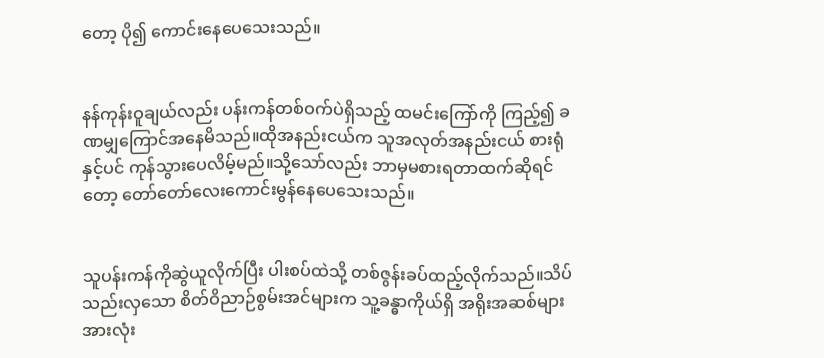တော့ ပို၍ ကောင်းနေပေသေးသည်။


နန်ကုန်းဝူချယ်လည်း ပန်းကန်တစ်ဝက်ပဲရှိသည့် ထမင်းကြော်ကို ကြည့်၍ ခဏမျှကြောင်အနေမိသည်။ထိုအနည်းငယ်က သူအလုတ်အနည်းငယ် စားရုံနှင့်ပင် ကုန်သွားပေလိမ့်မည်။သို့သော်လည်း ဘာမှမစားရတာထက်ဆိုရင်တော့ တော်တော်လေးကောင်းမွန်နေပေသေးသည်။


သူပန်းကန်ကိုဆွဲယူလိုက်ပြီး ပါးစပ်ထဲသို့ တစ်ဇွန်းခပ်ထည့်လိုက်သည်။သိပ်သည်းလှသော စိတ်ဝိညာဉ်စွမ်းအင်များက သူ့ခန္ဓာကိုယ်ရှိ အရိုးအဆစ်များအားလုံး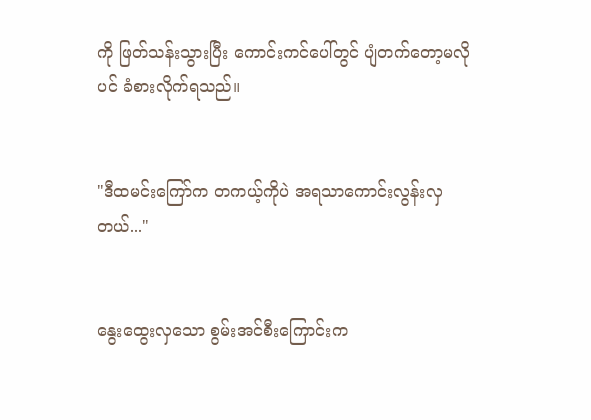ကို ဖြတ်သန်းသွားပြီး ကောင်းကင်ပေါ်တွင် ပျံတက်တော့မလိုပင် ခံစားလိုက်ရသည်။


"ဒီထမင်းကြော်က တကယ့်ကိုပဲ အရသာကောင်းလွန်းလှတယ်..."


နွေးထွေးလှသော စွမ်းအင်စီးကြောင်းက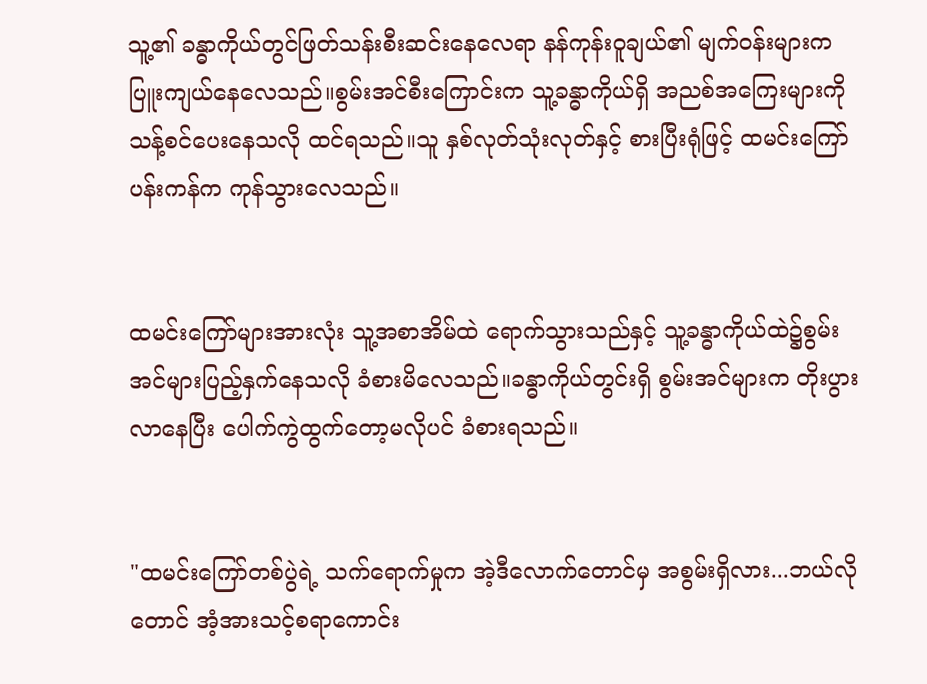သူ့၏ ခန္ဓာကိုယ်တွင်ဖြတ်သန်းစီးဆင်းနေလေရာ နန်ကုန်းဝူချယ်၏ မျက်ဝန်းများက ပြူးကျယ်နေလေသည်။စွမ်းအင်စီးကြောင်းက သူ့ခန္ဓာကိုယ်ရှိ အညစ်အကြေးများကို သန့်စင်ပေးနေသလို ထင်ရသည်။သူ နှစ်လုတ်သုံးလုတ်နှင့် စားပြီးရုံဖြင့် ထမင်းကြော်ပန်းကန်က ကုန်သွားလေသည်။


ထမင်းကြော်များအားလုံး သူ့အစာအိမ်ထဲ ရောက်သွားသည်နှင့် သူ့ခန္ဓာကိုယ်ထဲ၌စွမ်းအင်များပြည့်နှက်နေသလို ခံစားမိလေသည်။ခန္ဓာကိုယ်တွင်းရှိ စွမ်းအင်များက တိုးပွားလာနေပြီး ပေါက်ကွဲထွက်တော့မလိုပင် ခံစားရသည်။


"ထမင်းကြော်တစ်ပွဲရဲ့ သက်ရောက်မှုက အဲ့ဒီလောက်တောင်မှ အစွမ်းရှိလား...ဘယ်လိုတောင် အံ့အားသင့်စရာကောင်း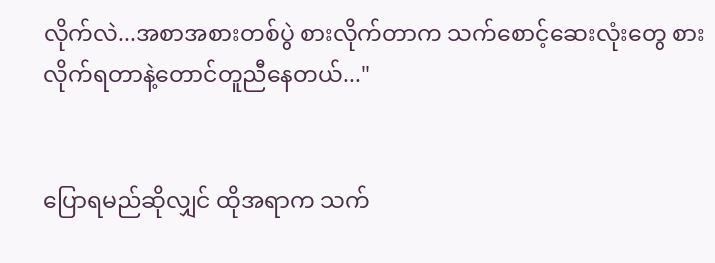လိုက်လဲ...အစာအစားတစ်ပွဲ စားလိုက်တာက သက်စောင့်ဆေးလုံးတွေ စားလိုက်ရတာနဲ့တောင်တူညီနေတယ်..."


ပြောရမည်ဆိုလျှင် ထိုအရာက သက်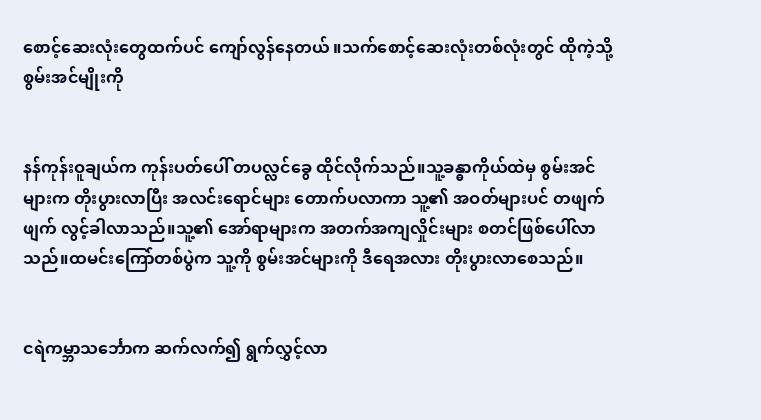စောင့်ဆေးလုံးတွေထက်ပင် ကျော်လွန်နေတယ် ။သက်စောင့်ဆေးလုံးတစ်လုံးတွင် ထိုကဲ့သို့ စွမ်းအင်မျိုးကို


နန်ကုန်းဝူချယ်က ကုန်းပတ်ပေါ် တပလ္လင်ခွေ ထိုင်လိုက်သည်။သူ့ခန္ဓာကိုယ်ထဲမှ စွမ်းအင်များက တိုးပွားလာပြီး အလင်းရောင်များ တောက်ပလာကာ သူ့၏ အဝတ်များပင် တဖျက်ဖျက် လွင့်ခါလာသည်။သူ့၏ အော်ရာများက အတက်အကျလှိုင်းများ စတင်ဖြစ်ပေါ်လာသည်။ထမင်းကြော်တစ်ပွဲက သူ့ကို စွမ်းအင်များကို ဒီရေအလား တိုးပွားလာစေသည်။


ငရဲကမ္ဘာသင်္ဘောက ဆက်လက်၍ ရွက်လွှင့်လာ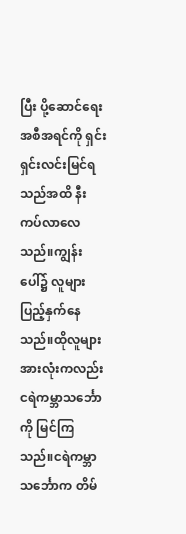ပြီး ပို့ဆောင်ရေးအစီအရင်ကို ရှင်းရှင်းလင်းမြင်ရသည်အထိ နီးကပ်လာလေသည်။ကျွန်းပေါ်၌ လူများပြည့်နှက်နေသည်။ထိုလူများအားလုံးကလည်း ငရဲကမ္ဘာသင်္ဘောကို မြင်ကြသည်။ငရဲကမ္ဘာသင်္ဘောက တိမ်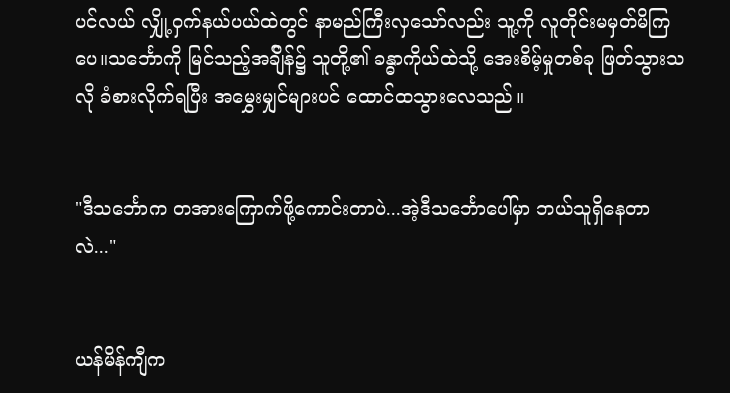ပင်လယ် လျှို့ဝှက်နယ်ပယ်ထဲတွင် နာမည်ကြီးလှသော်လည်း သူ့ကို လူတိုင်းမမှတ်မိကြပေ။သင်္ဘောကို မြင်သည့်အခ်ျိန်၌ သူတို့၏ ခန္ဓာကိုယ်ထဲသို့ အေးစိမ့်မှုတစ်ခု ဖြတ်သွားသလို ခံစားလိုက်ရပြီး အမွှေးမျှင်များပင် ထောင်ထသွားလေသည်။


"ဒီသင်္ဘောက တအားကြောက်ဖို့ကောင်းတာပဲ...အဲ့ဒီသင်္ဘောပေါ်မှာ ဘယ်သူရှိနေတာလဲ..."


ယန်မိန်ကျီက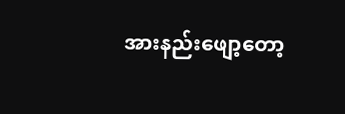အားနည်းဖျော့တော့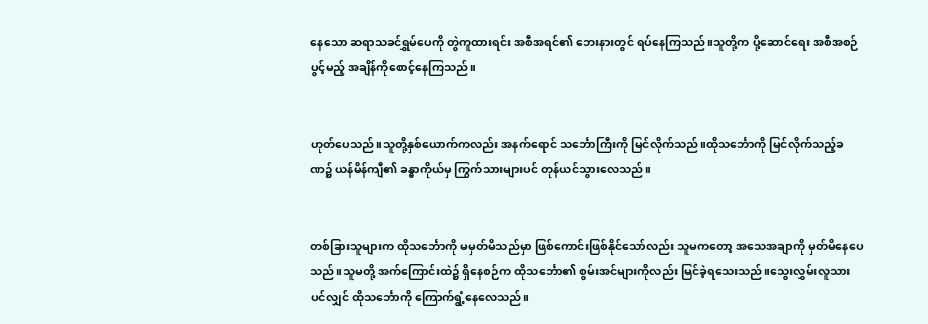နေသော ဆရာသခင်ရွှမ်ပေကို တွဲကူထားရင်း အစီအရင်၏ ဘေးနားတွင် ရပ်နေကြသည်။သူတို့က ပို့ဆောင်ရေး အစီအစဉ် ပွင့်မည့် အချိန်ကိုစောင့်နေကြသည်။


ဟုတ်ပေသည်။သူတို့နှစ်ယောက်ကလည်း အနက်ရောင် သင်္ဘောကြီးကို မြင်လိုက်သည်။ထိုသင်္ဘောကို မြင်လိုက်သည့်ခဏ၌ ယန်မိန်ကျီ၏ ခန္ဓာကိုယ်မှ ကြွက်သားများပင် တုန်ယင်သွားလေသည်။


တစ်ခြားသူများက ထိုသင်္ဘောကို မမှတ်မိသည်မှာ ဖြစ်ကောင်းဖြစ်နိုင်သော်လည်း သူမကတော့ အသေအချာကို မှတ်မိနေပေသည်။သူမတို့ အက်ကြောင်းထဲ၌ ရှိနေစဉ်က ထိုသင်္ဘော၏ စွမ်းအင်များကိုလည်း မြင်ခဲ့ရသေးသည်။သွေးလွှမ်းလူသားပင်လျှင် ထိုသင်္ဘောကို ကြောက်ရွံ့နေလေသည်။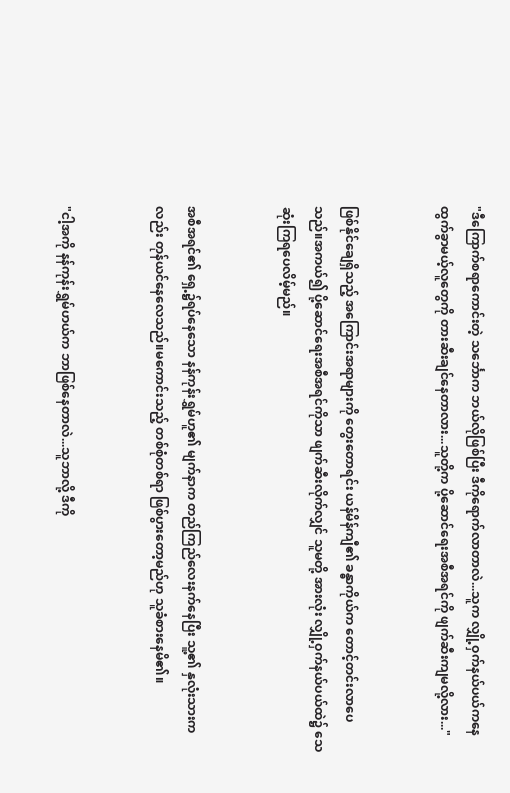"ဒီကြောက်စရာကောင်းတဲ့ သင်္ဘောက ဘယ်လိုဖြစ်ပြီး ဒီကိုရောက်လာတာလဲ...သူက လျှို့ဝှက်နယ်ပယ်ကနေ ထွက်ခွာမယ့်လူတွေကို တားဆီးချင်နေတာလား...သူတို့က ပို့ဆောင်ရေးအစီအရင်ကို ဖျက်ဆီးကျမလို့လား..."


ဖြစ်နိုင်ချေရှိသည့် အကြောင်းအရာများကို တွေးတောရင်း ယန်မိန်ကျီ၏ ခန္ဓာကိုယ်က တောင့်တင်းလာပေသည်။အကယ်၍ ပို့ဆောင်ရေးအစီအရင်ကိုသာ ဖျက်ဆီးလိုက်လျှင် သူမတို့ အားလုံး လျှို့ဝှက်နယ်ပယ်ထဲ၌ သေဆုံးကြရပေလိမ့်မည်။


အစီအရင်၏ ရှေ့၌ရပ်နေသော နန်ကုန်းရွှမ်ဟူ၏ မျက်နာက တည်ကြည်လေးနက်နေပြီး သူ့၏ နှလုံးသားကလည်း တုန်ယင်နေလေသည်။မကောင်းသည့် တစ်စုံတစ်ရာ ဖြစ်ပွားတော့မည်ဟု သူခံစားနေမိ၏။


"ငါ့အကို နန်ကုန်းရွှမ်ဟယ်က ဘာဖြစ်နေတာလဲ...သူဘာလို့ ဒီကို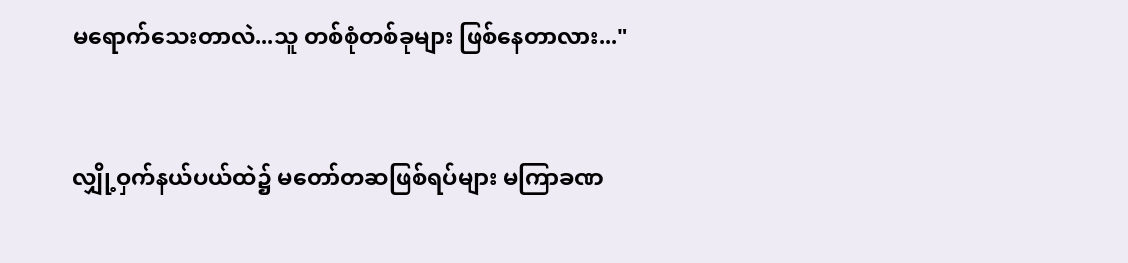မရောက်သေးတာလဲ...သူ တစ်စုံတစ်ခုများ ဖြစ်နေတာလား..."


လျှို့ဝှက်နယ်ပယ်ထဲ၌ မတော်တဆဖြစ်ရပ်များ မကြာခဏ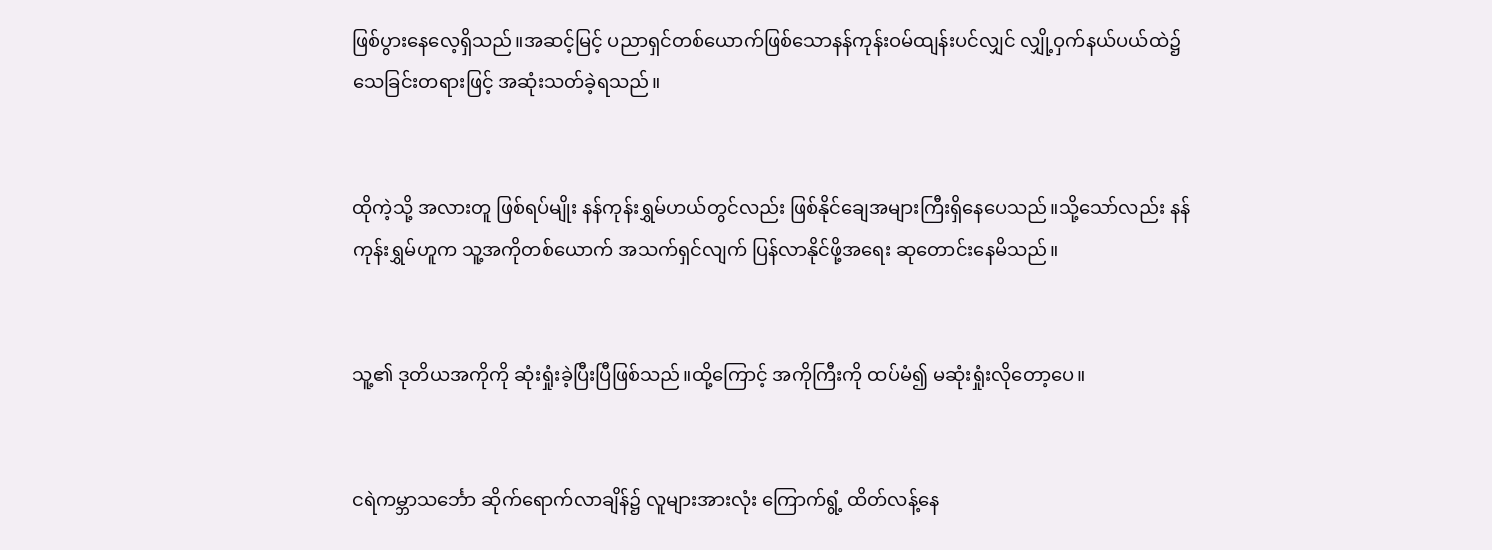ဖြစ်ပွားနေလေ့ရှိသည်။အဆင့်မြင့် ပညာရှင်တစ်ယောက်ဖြစ်သောနန်ကုန်းဝမ်ထျန်းပင်လျှင် လျှို့ဝှက်နယ်ပယ်ထဲ၌ သေခြင်းတရားဖြင့် အဆုံးသတ်ခဲ့ရသည်။


ထိုကဲ့သို့ အလားတူ ဖြစ်ရပ်မျိုး နန်ကုန်းရွှမ်ဟယ်တွင်လည်း ဖြစ်နိုင်ချေအများကြီးရှိနေပေသည်။သို့သော်လည်း နန်ကုန်းရွှမ်ဟူက သူ့အကိုတစ်ယောက် အသက်ရှင်လျက် ပြန်လာနိုင်ဖို့အရေး ဆုတောင်းနေမိသည်။


သူ့၏ ဒုတိယအကိုကို ဆုံးရှုံးခဲ့ပြီးပြီဖြစ်သည်။ထို့ကြောင့် အကိုကြီးကို ထပ်မံ၍ မဆုံးရှုံးလိုတော့ပေ။


ငရဲကမ္ဘာသင်္ဘော ဆိုက်ရောက်လာချိန်၌ လူများအားလုံး ကြောက်ရွံ့ ထိတ်လန့်နေ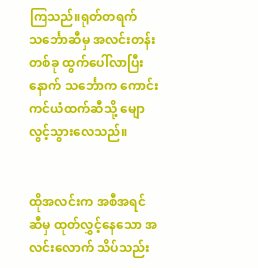ကြသည်။ရုတ်တရက် သင်္ဘောဆီမှ အလင်းတန်းတစ်ခု ထွက်ပေါ်လာပြီးနောက် သင်္ဘောက ကောင်းကင်ယံထက်ဆီသို့ မျောလွင့်သွားလေသည်။


ထိုအလင်းက အစီအရင်ဆီမှ ထုတ်လွှင့်နေသော အလင်းလောက် သိပ်သည်း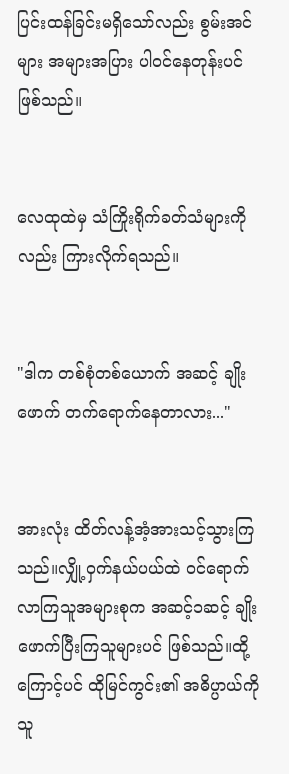ပြင်းထန်ခြင်းမရှိသော်လည်း စွမ်းအင်များ အများအပြား ပါဝင်နေတုန်းပင်ဖြစ်သည်။


လေထုထဲမှ သံကြိုးရိုက်ခတ်သံများကိုလည်း ကြားလိုက်ရသည်။


"ဒါက တစ်စုံတစ်ယောက် အဆင့် ချိုးဖောက် တက်ရောက်နေတာလား..."


အားလုံး ထိတ်လန့်အံ့အားသင့်သွားကြသည်။လျှို့ဝှက်နယ်ပယ်ထဲ ဝင်ရောက်လာကြသူအများစုက အဆင့်၁ဆင့် ချိုးဖောက်ပြီးကြသူများပင် ဖြစ်သည်။ထို့ကြောင့်ပင် ထိုမြင်ကွင်း၏ အဓိပ္ပာယ်ကို သူ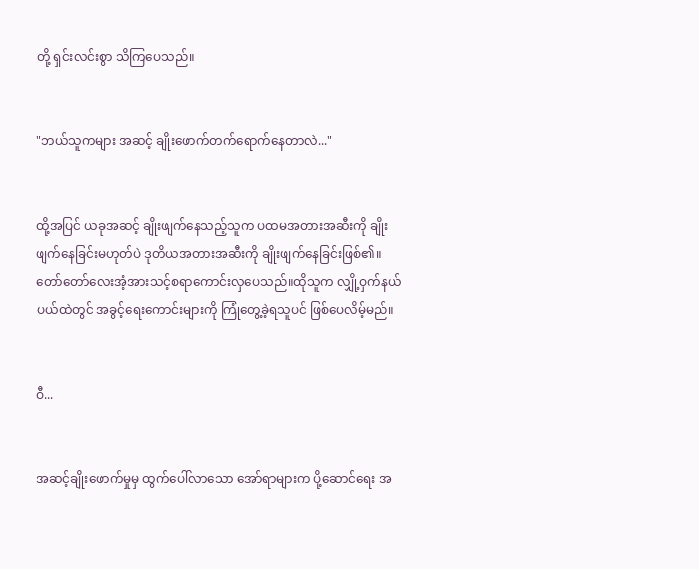တို့ ရှင်းလင်းစွာ သိကြပေသည်။


"ဘယ်သူကများ အဆင့် ချိုးဖောက်တက်ရောက်နေတာလဲ..."


ထို့အပြင် ယခုအဆင့် ချိုးဖျက်နေသည့်သူက ပထမအတားအဆီးကို ချိုးဖျက်နေခြင်းမဟုတ်ပဲ ဒုတိယအတားအဆီးကို ချိုးဖျက်နေခြင်းဖြစ်၏။တော်တော်လေးအံ့အားသင့်စရာကောင်းလှပေသည်။ထိုသူက လျှို့ဝှက်နယ်ပယ်ထဲတွင် အခွင့်ရေးကောင်းများကို ကြုံတွေ့ခဲ့ရသူပင် ဖြစ်ပေလိမ့်မည်။


ဝီ...


အဆင့်ချိုးဖောက်မှုမှ ထွက်ပေါ်လာသော အော်ရာများက ပို့ဆောင်ရေး အ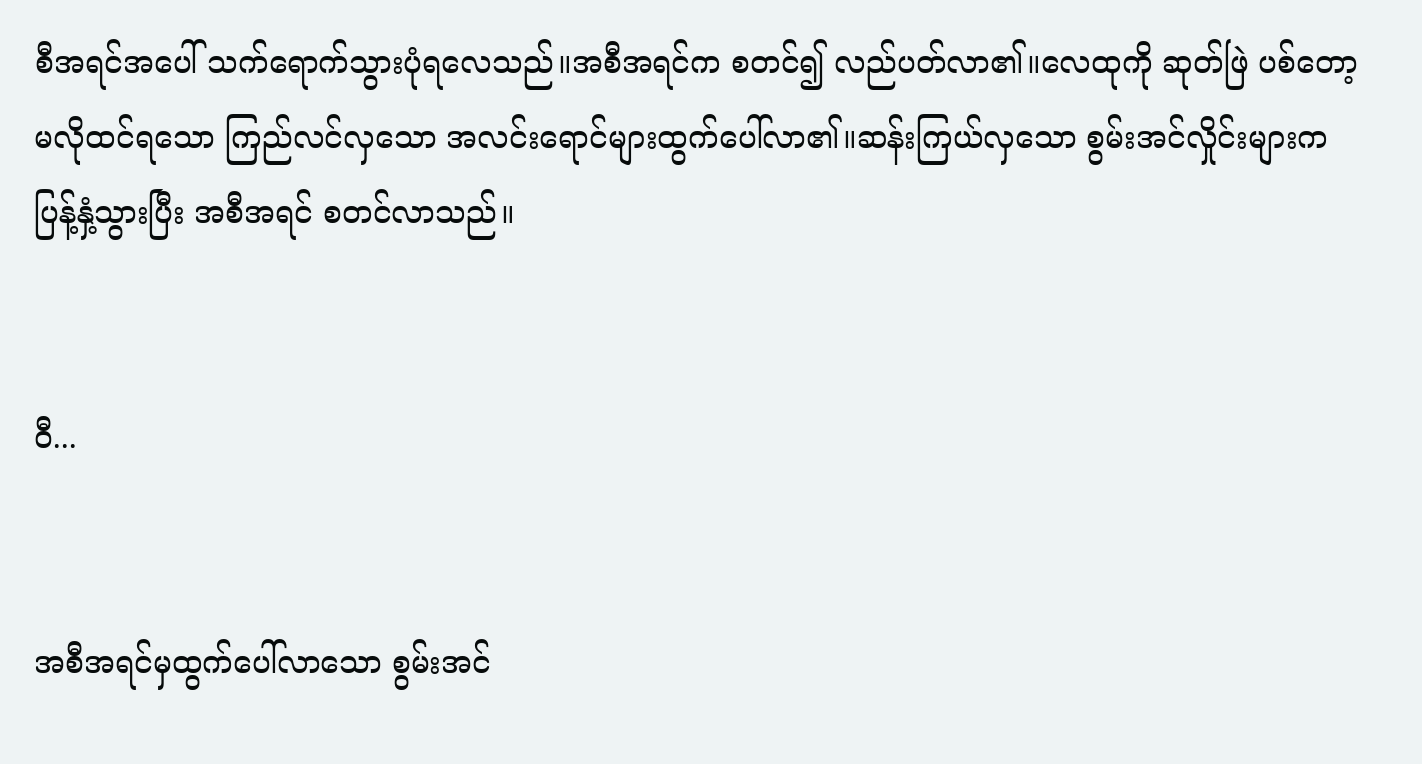စီအရင်အပေါ် သက်ရောက်သွားပုံရလေသည်။အစီအရင်က စတင်၍ လည်ပတ်လာ၏။လေထုကို ဆုတ်ဖြဲ ပစ်တော့မလိုထင်ရသော ကြည်လင်လှသော အလင်းရောင်များထွက်ပေါ်လာ၏။ဆန်းကြယ်လှသော စွမ်းအင်လှိုင်းများက ပြန့်နှံ့သွားပြီး အစီအရင် စတင်လာသည်။


ဝီ...


အစီအရင်မှထွက်ပေါ်လာသော စွမ်းအင်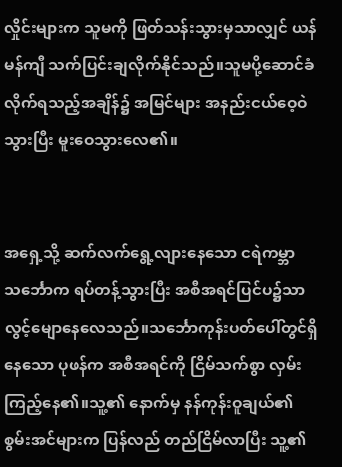လှိုင်းများက သူမကို ဖြတ်သန်းသွားမှသာလျှင် ယန်မန်ကျီ သက်ပြင်းချလိုက်နိုင်သည်။သူမပို့ဆောင်ခံလိုက်ရသည့်အချိန်၌ အမြင်များ အနည်းငယ်ဝေ့ဝဲသွားပြီး မူးဝေသွားလေ၏။


အရှေ့သို့ ဆက်လက်ရွေ့လျားနေသော ငရဲကမ္ဘာသင်္ဘောက ရပ်တန့်သွားပြီး အစီအရင်ပြင်ပ၌သာ လွင့်မျောနေလေသည်။သင်္ဘောကုန်းပတ်ပေါ်တွင်ရှိနေသော ပုဖန်က အစီအရင်ကို ငြိမ်သက်စွာ လှမ်းကြည့်နေ၏။သူ့၏ နောက်မှ နန်ကုန်းဝူချယ်၏ စွမ်းအင်များက ပြန်လည် တည်ငြိမ်လာပြီး သူ့၏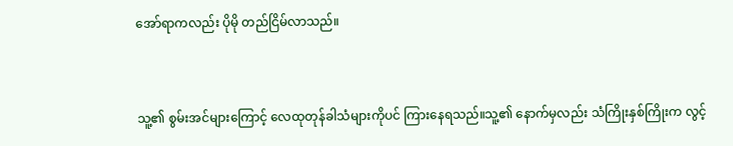အော်ရာကလည်း ပိုမို တည်ငြိမ်လာသည်။


သူ့၏ စွမ်းအင်များကြောင့် လေထုတုန်ခါသံများကိုပင် ကြားနေရသည်။သူ့၏ နောက်မှလည်း သံကြိုးနှစ်ကြိုးက လွင့်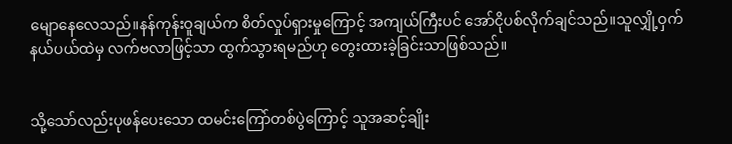မျောနေလေသည်။နန်ကုန်းဝူချယ်က စိတ်လှုပ်ရှားမှုကြောင့် အကျယ်ကြီးပင် အော်ငိုပစ်လိုက်ချင်သည်။သူလျှို့ဝှက်နယ်ပယ်ထဲမှ လက်ဗလာဖြင့်သာ ထွက်သွားရမည်ဟု တွေးထားခဲ့ခြင်းသာဖြစ်သည်။


သို့သော်လည်းပုဖန်ပေးသော ထမင်းကြော်တစ်ပွဲကြောင့် သူအဆင့်ချိုး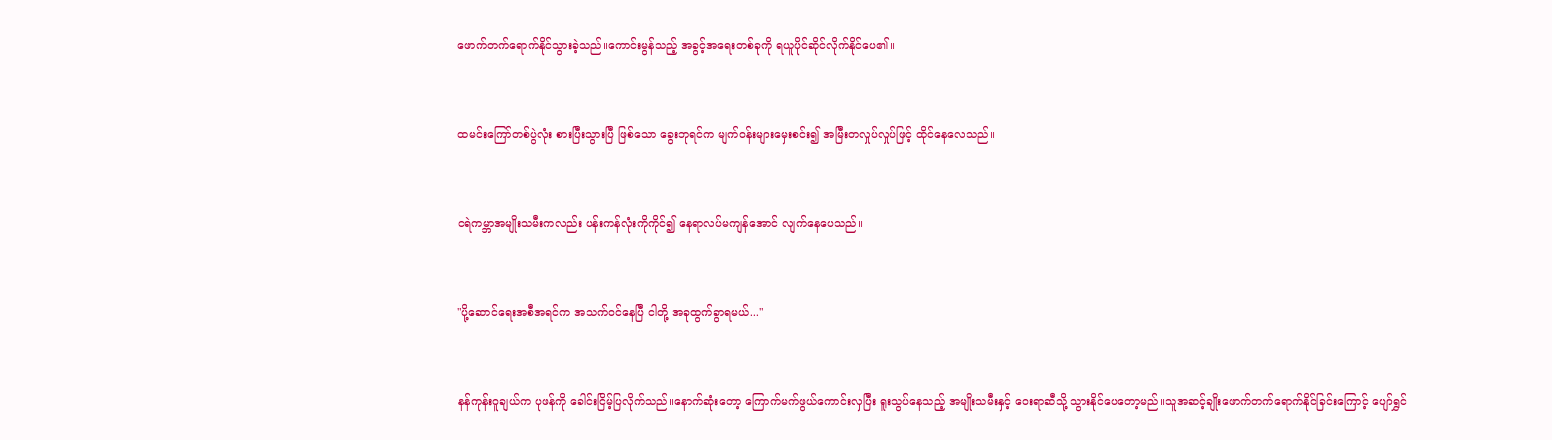ဖောက်တက်ရောက်နိုင်သွားခဲ့သည်။ကောင်းမွန်သည့် အခွင့်အရေးတစ်ခုကို ရယူပိုင်ဆိုင်လိုက်နိုင်ပေ၏။


ထမင်းကြော်တစ်ပွဲလုံး စားပြီးသွားပြီ ဖြစ်သော ခွေးဘုရင်က မျက်ဝန်းများမှေးစင်း၍ အမြီးတလှုပ်လှုပ်ဖြင့် ထိုင်နေလေသည်။


ငရဲကမ္ဘာအမျိုးသမီးကလည်း ပန်းကန်လုံးကိုကိုင်၍ နေရာလပ်မကျန်အောင် လျက်နေပေသည်။


"ပို့ဆောင်ရေးအစီအရင်က အသက်ဝင်နေပြီ ငါတို့ အခုထွက်ခွာရမယ်..."


နန်ကုန်းဝူချယ်က ပုဖန်ကို ခေါင်းငြိမ့်ပြလိုက်သည်။နောက်ဆုံးတော့ ကြောက်မက်ဖွယ်ကောင်းလှပြီး ရူးသွပ်နေသည့် အမျိုးသမီးနှင့် ဝေးရာဆီသို့ သွားနိုင်ပေတော့မည်။သူအဆင့်ချိုးဖောက်တက်ရောက်နိုင်ခြင်းကြောင့် ပျော်ရွှင်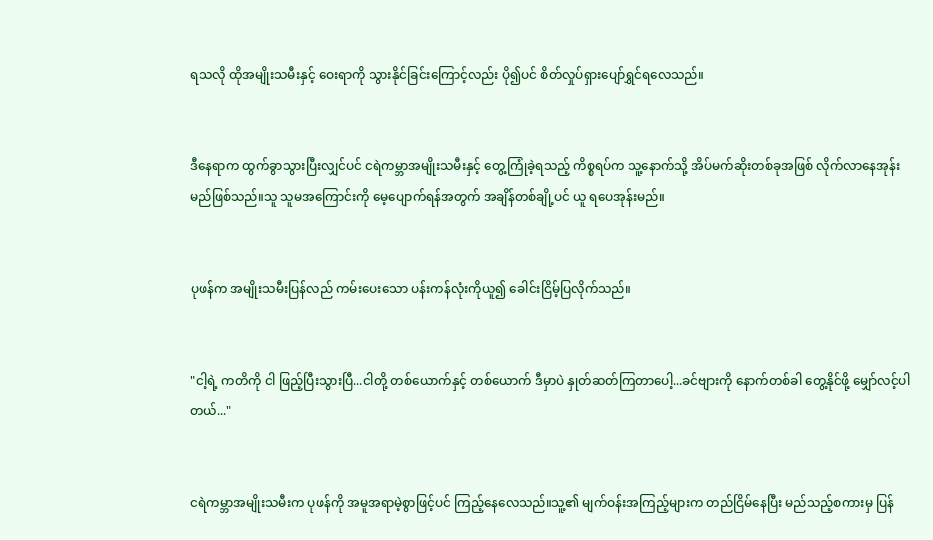ရသလို ထိုအမျိုးသမီးနှင့် ဝေးရာကို သွားနိုင်ခြင်းကြောင့်လည်း ပို၍ပင် စိတ်လှုပ်ရှားပျော်ရွှင်ရလေသည်။


ဒီနေရာက ထွက်ခွာသွားပြီးလျှင်ပင် ငရဲကမ္ဘာအမျိုးသမီးနှင့် တွေ့ကြုံခဲ့ရသည့် ကိစ္စရပ်က သူ့နောက်သို့ အိပ်မက်ဆိုးတစ်ခုအဖြစ် လိုက်လာနေအုန်းမည်ဖြစ်သည်။သူ သူမအကြောင်းကို မေ့ပျောက်ရန်အတွက် အချိန်တစ်ချို့ပင် ယူ ရပေအုန်းမည်။


ပုဖန်က အမျိုးသမီးပြန်လည် ကမ်းပေးသော ပန်းကန်လုံးကိုယူ၍ ခေါင်းငြိမ့်ပြလိုက်သည်။


"ငါ့ရဲ့ ကတိကို ငါ ဖြည့်ပြီးသွားပြီ...ငါတို့ တစ်ယောက်နှင့် တစ်ယောက် ဒီမှာပဲ နှုတ်ဆတ်ကြတာပေါ့...ခင်ဗျားကို နောက်တစ်ခါ တွေ့နိုင်ဖို့ မျှော်လင့်ပါတယ်..."


ငရဲကမ္ဘာအမျိုးသမီးက ပုဖန်ကို အမူအရာမဲ့စွာဖြင့်ပင် ကြည့်နေလေသည်။သူ့၏ မျက်ဝန်းအကြည့်များက တည်ငြိမ်နေပြီး မည်သည့်စကားမှ ပြန်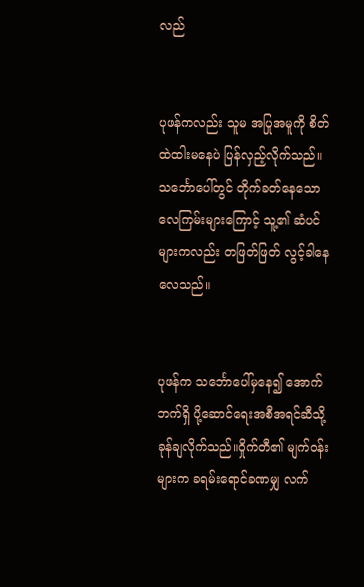လည်


ပုဖန်ကလည်း သူမ အပြုအမူကို စိတ်ထဲထါးမနေပဲ ပြန်လှည့်လိုက်သည်။သင်္ဘောပေါ်တွင် တိုက်ခတ်နေသော လေကြမ်းများကြောင့် သူ့၏ ဆံပင်များကလည်း တဖြတ်ဖြတ် လွင့်ခါနေလေသည်။


ပုဖန်က သင်္ဘောပေါ်မှနေ၍ အောက်ဘက်ရှိ ပို့ဆောင်ရေးအစီအရင်ဆီသို့ ခုန်ချလိုက်သည်။ဝှိုက်တီ၏ မျက်ဝန်းများက ခရမ်းရောင်ခဏမျှ လက်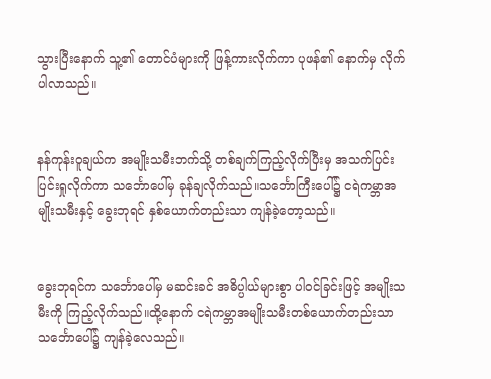သွားပြီးနောက် သူ့၏ တောင်ပံများကို ဖြန့်ကားလိုက်ကာ ပုဖန်၏ နောက်မှ လိုက်ပါလာသည်။


နန်ကုန်းဝူချယ်က အမျိုးသမီးဘက်သို့ တစ်ချက်ကြည့်လိုက်ပြီးမှ အသက်ပြင်းပြင်းရှုလိုက်ကာ သင်္ဘောပေါ်မှ ခုန်ချလိုက်သည်။သင်္ဘောကြီးပေါ်၌ ငရဲကမ္ဘာအမျိုးသမီးနှင့် ခွေးဘုရင် နှစ်ယောက်တည်းသာ ကျန်ခဲ့တော့သည်။


ခွေးဘုရင်က သင်္ဘောပေါ်မှ မဆင်းခင် အဓိပ္ပါယ်များစွာ ပါဝင်ခြင်းဖြင့် အမျိုးသမီးကို ကြည့်လိုက်သည်။ထို့နောက် ငရဲကမ္ဘာအမျိုးသမီးတစ်ယောက်တည်းသာ သင်္ဘောပေါ်၌ ကျန်ခဲ့လေသည်။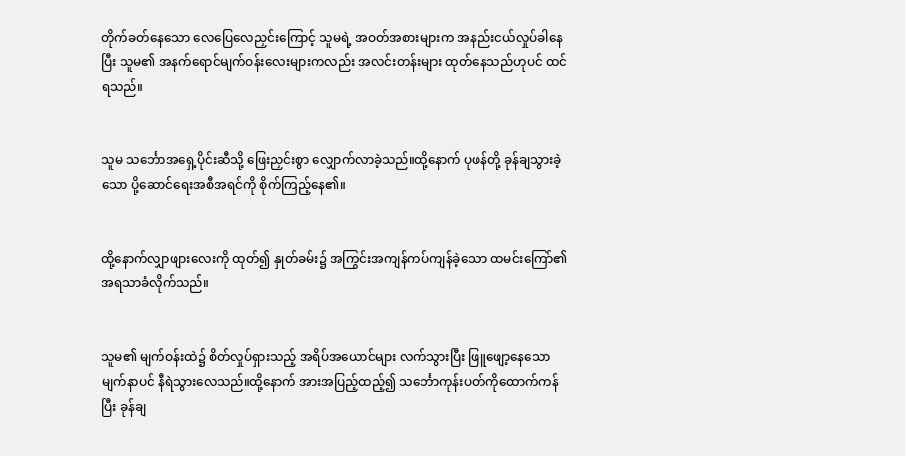တိုက်ခတ်နေသော လေပြေလေညှင်းကြောင့် သူမရဲ့ အဝတ်အစားများက အနည်းငယ်လှုပ်ခါနေပြီး သူမ၏ အနက်ရောင်မျက်ဝန်းလေးများကလည်း အလင်းတန်းများ ထုတ်နေသည်ဟုပင် ထင်ရသည်။


သူမ သင်္ဘောအရှေ့ပိုင်းဆီသို့ ဖြေးညှင်းစွာ လျှောက်လာခဲ့သည်။ထို့နောက် ပုဖန်တို့ ခုန်ချသွားခဲ့သော ပို့ဆောင်ရေးအစီအရင်ကို စိုက်ကြည့်နေ၏။


ထို့နောက်လျှာဖျားလေးကို ထုတ်၍ နှုတ်ခမ်း၌ အကြွင်းအကျန်ကပ်ကျန်ခဲ့သော ထမင်းကြော်၏ အရသာခံလိုက်သည်။


သူမ၏ မျက်ဝန်းထဲ၌ စိတ်လှုပ်ရှားသည့် အရိပ်အယောင်များ လက်သွားပြီး ဖြူဖျော့နေသော မျက်နာပင် နီရဲသွားလေသည်။ထို့နောက် အားအပြည့်ထည့်၍ သင်္ဘောကုန်းပတ်ကိုထောက်ကန်ပြီး ခုန်ချ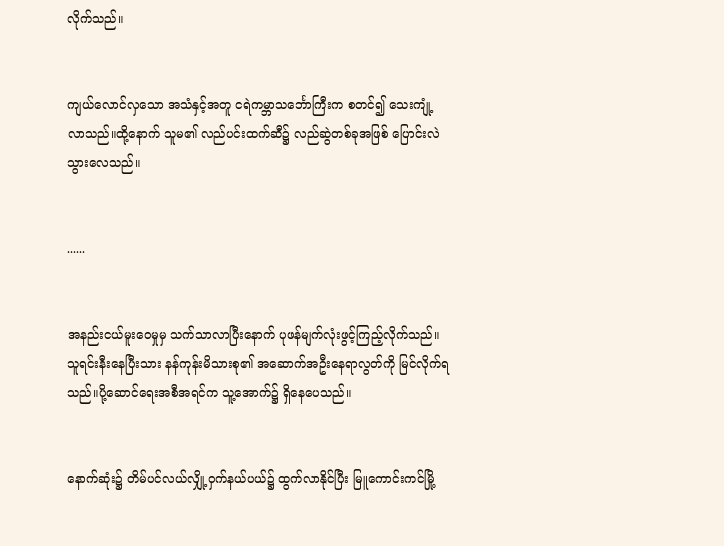လိုက်သည်။


ကျယ်လောင်လှသော အသံနှင့်အတူ ငရဲကမ္ဘာသင်္ဘောကြီးက စတင်၍ သေးကျုံ့လာသည်။ထို့နောက် သူမ၏ လည်ပင်းထက်ဆီ၌ လည်ဆွဲတစ်ခုအဖြစ် ပြောင်းလဲသွားလေသည်။


......


အနည်းငယ်မူးဝေမှုမှ သက်သာလာပြီးနောက် ပုဖန်မျက်လုံးဖွင့်ကြည့်လိုက်သည်။သူရင်းနီးနေပြီးသား နန်ကုန်းမိသားစု၏ အဆောက်အဦးနေရာလွတ်ကို မြင်လိုက်ရသည်။ပို့ဆောင်ရေးအစီအရင်က သူ့အောက်၌ ရှိနေပေသည်။


နောက်ဆုံး၌ တိမ်ပင်လယ်လျှို့ဝှက်နယ်ပယ်၌ ထွက်လာနိုင်ပြီး မြူကောင်းကင်မြို့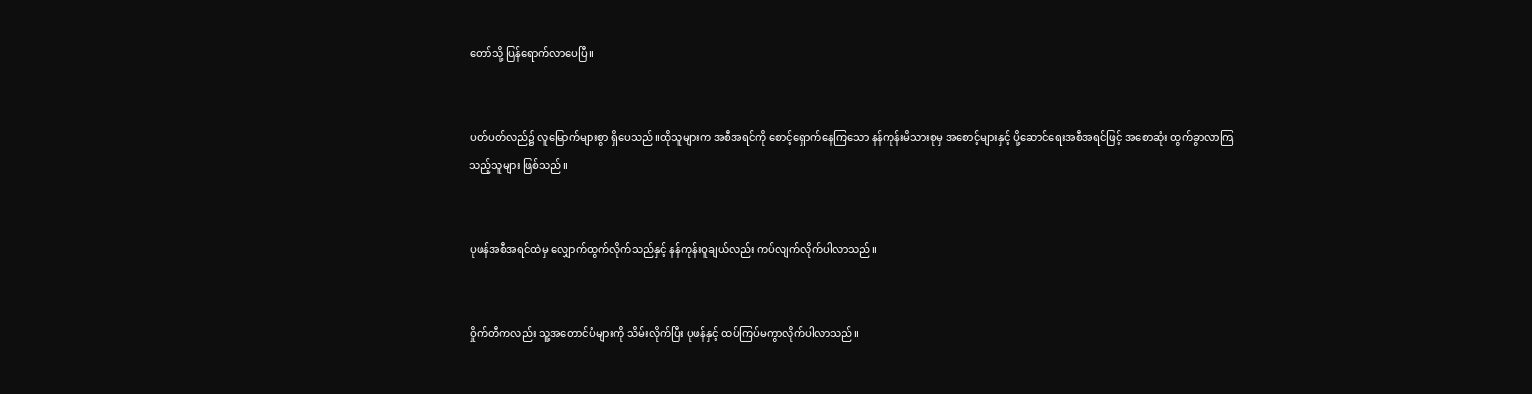တော်သို့ ပြန်ရောက်လာပေပြီ။


ပတ်ပတ်လည်၌ လူမြောက်များစွာ ရှိပေသည်။ထိုသူများက အစီအရင်ကို စောင့်ရှောက်နေကြသော နန်ကုန်းမိသားစုမှ အစောင့်များနှင့် ပို့ဆောင်ရေးအစီအရင်ဖြင့် အစောဆုံး ထွက်ခွာလာကြသည့်သူများ ဖြစ်သည်။


ပုဖန်အစီအရင်ထဲမှ လျှောက်ထွက်လိုက်သည်နှင့် နန်ကုန်းဝူချယ်လည်း ကပ်လျက်လိုက်ပါလာသည်။


ဝှိုက်တီကလည်း သူ့အတောင်ပံများကို သိမ်းလိုက်ပြီး ပုဖန်နှင့် ထပ်ကြပ်မကွာလိုက်ပါလာသည်။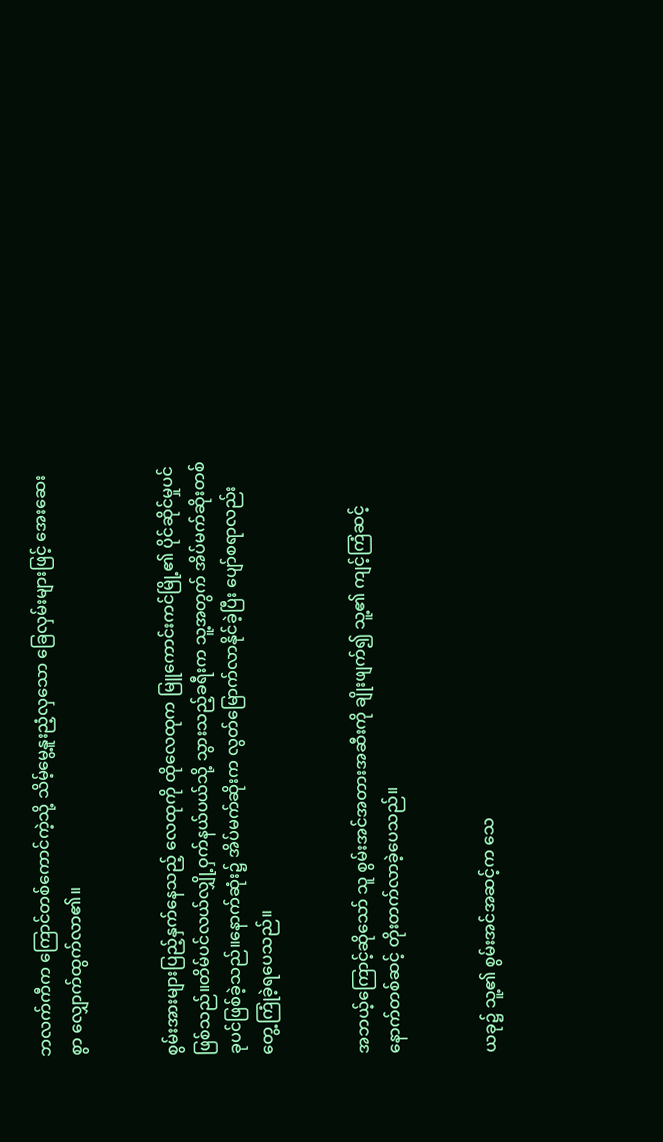ဘလက်ကီက ကြောင်တစ်ကောင်ကဲ့သို့ သိမ့်မွေ့နူးညံ့လှသော ခြေလှမ်းများဖြင့် အေးဆေးစွာ လျှောက်ထွက်လာ၏။


စွမ်းအားများပြည့်နှက်နေသည့် လေထုကို ထိုလေထုက မြူကောင်းကင်မြို့၏ ပိုင်ဆိုင်မှုပင်ဖြစ်သည်။တိမ်ပင်လယ်လျှို့ဝှက်နယ်ပယ်သို့ သွားသည့်ခရီးက သူ့အတွက် အိပ်မက်ဆိုးတစ်ခုပင်ဖြစ်ခဲ့သည်။နောက်ဆုံး၌ အိပ်မက်ဆိုးက လွတ်မြောက်လာနိုင်ခဲ့ပြီး ပျော်စရာလည်း တွေ့ကြုံခဲ့ရပေသည်။


အဘယ့်ကြောင့်ဆိုသော် သူ စွမ်းအင်အတားအဆီးကို ချိုးဖျက်၍ သူ့၏ ကျင့်ကြံဆင့် နောက်တစ်ဆင့် တိုးတက်လာခဲ့ပေသည်။


ယခု၌ သူ့၏ စွမ်းအင်အဆင့်က သေ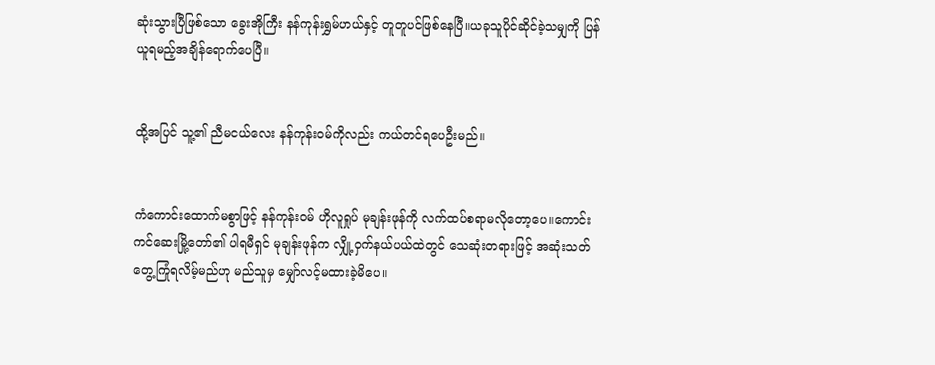ဆုံးသွားပြီဖြစ်သော ခွေးအိုကြီး နန်ကုန်းရွှမ်ဟယ်နှင့် တူတူပင်ဖြစ်နေပြီ။ယခုသူပိုင်ဆိုင်ခဲ့သမျှကို ပြန်ယူရမည့်အချိန်ရောက်ပေပြီ။


ထို့အပြင် သူ့၏ ညီမငယ်လေး နန်ကုန်းဝမ်ကိုလည်း ကယ်တင်ရပေဦးမည်။


ကံကောင်းထောက်မစွာဖြင့် နန်ကုန်းဝမ် ဟိုလူရှုပ် မုချန်းဖုန်ကို လက်ထပ်စရာမလိုတော့ပေ။ကောင်းကင်ဆေးမြို့တော်၏ ပါရမီရှင် မုချန်းဖုန်က လျှို့ဝှက်နယ်ပယ်ထဲတွင် သေဆုံးတရားဖြင့် အဆုံးသတ်တွေ့ကြုံရလိမ့်မည်ဟု မည်သူမှ မျှော်လင့်မထားခဲ့မိပေ။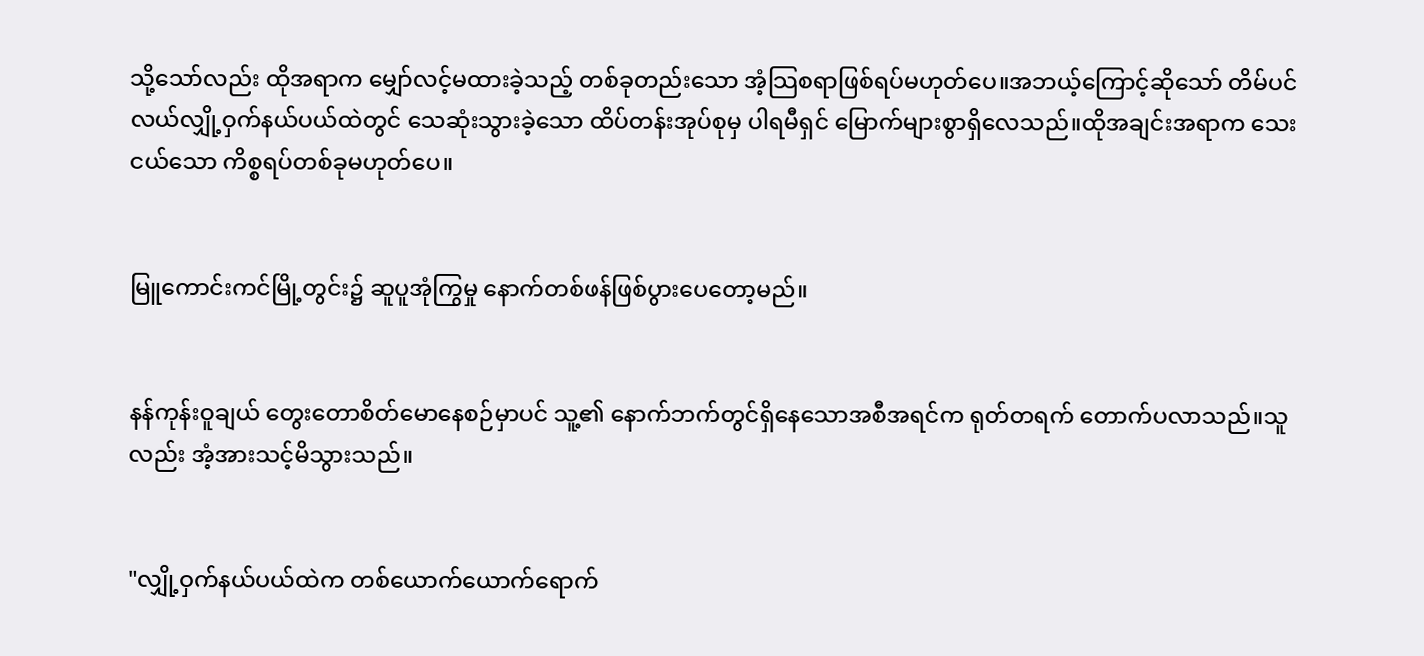သို့သော်လည်း ထိုအရာက မျှော်လင့်မထားခဲ့သည့် တစ်ခုတည်းသော အံ့သြစရာဖြစ်ရပ်မဟုတ်ပေ။အဘယ့်ကြောင့်ဆိုသော် တိမ်ပင်လယ်လျှို့ဝှက်နယ်ပယ်ထဲတွင် သေဆုံးသွားခဲ့သော ထိပ်တန်းအုပ်စုမှ ပါရမီရှင် မြောက်များစွာရှိလေသည်။ထိုအချင်းအရာက သေးငယ်သော ကိစ္စရပ်တစ်ခုမဟုတ်ပေ။


မြူကောင်းကင်မြို့တွင်း၌ ဆူပူအုံကြွမှု နောက်တစ်ဖန်ဖြစ်ပွားပေတော့မည်။


နန်ကုန်းဝူချယ် တွေးတောစိတ်မောနေစဉ်မှာပင် သူ့၏ နောက်ဘက်တွင်ရှိနေသောအစီအရင်က ရုတ်တရက် တောက်ပလာသည်။သူလည်း အံ့အားသင့်မိသွားသည်။


"လျှို့ဝှက်နယ်ပယ်ထဲက တစ်ယောက်ယောက်ရောက်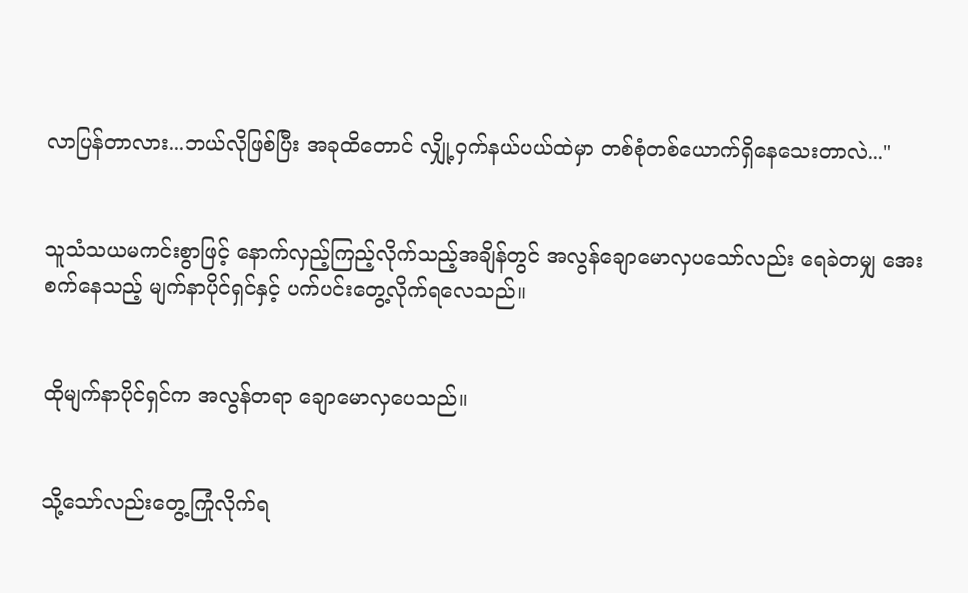လာပြန်တာလား...ဘယ်လိုဖြစ်ပြီး အခုထိတောင် လျှို့ဝှက်နယ်ပယ်ထဲမှာ တစ်စုံတစ်ယောက်ရှိနေသေးတာလဲ..."


သူသံသယမကင်းစွာဖြင့် နောက်လှည့်ကြည့်လိုက်သည့်အချိန်တွင် အလွန်ချောမောလှပသော်လည်း ရေခဲတမျှ အေးစက်နေသည့် မျက်နာပိုင်ရှင်နှင့် ပက်ပင်းတွေ့လိုက်ရလေသည်။


ထိုမျက်နာပိုင်ရှင်က အလွန်တရာ ချောမောလှပေသည်။


သို့သော်လည်းတွေ့ကြုံလိုက်ရ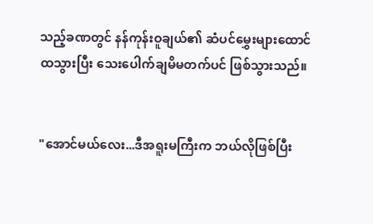သည့်ခဏတွင် နန်ကုန်းဝူချယ်၏ ဆံပင်မွှေးများထောင်ထသွားပြီး သေးပေါက်ချမိမတက်ပင် ဖြစ်သွားသည်။


"အောင်မယ်လေး...ဒီအရူးမကြီးက ဘယ်လိုဖြစ်ပြီး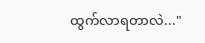ထွက်လာရတာလဲ..."